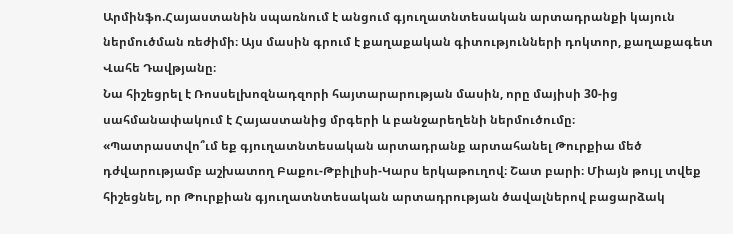Արմինֆո.Հայաստանին սպառնում է անցում գյուղատնտեսական արտադրանքի կայուն ներմուծման ռեժիմի։ Այս մասին գրում է քաղաքական գիտությունների դոկտոր, քաղաքագետ Վահե Դավթյանը։
Նա հիշեցրել է Ռոսսելխոզնադզորի հայտարարության մասին, որը մայիսի 30-ից սահմանափակում է Հայաստանից մրգերի և բանջարեղենի ներմուծումը։
«Պատրաստվո՞ւմ եք գյուղատնտեսական արտադրանք արտահանել Թուրքիա մեծ դժվարությամբ աշխատող Բաքու-Թբիլիսի-Կարս երկաթուղով։ Շատ բարի։ Միայն թույլ տվեք հիշեցնել, որ Թուրքիան գյուղատնտեսական արտադրության ծավալներով բացարձակ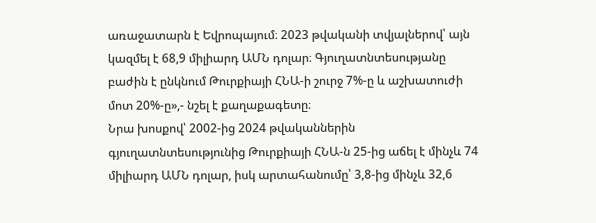առաջատարն է Եվրոպայում։ 2023 թվականի տվյալներով՝ այն կազմել է 68,9 միլիարդ ԱՄՆ դոլար։ Գյուղատնտեսությանը բաժին է ընկնում Թուրքիայի ՀՆԱ-ի շուրջ 7%-ը և աշխատուժի մոտ 20%-ը»,- նշել է քաղաքագետը։
Նրա խոսքով՝ 2002-ից 2024 թվականներին գյուղատնտեսությունից Թուրքիայի ՀՆԱ-ն 25-ից աճել է մինչև 74 միլիարդ ԱՄՆ դոլար, իսկ արտահանումը՝ 3,8-ից մինչև 32,6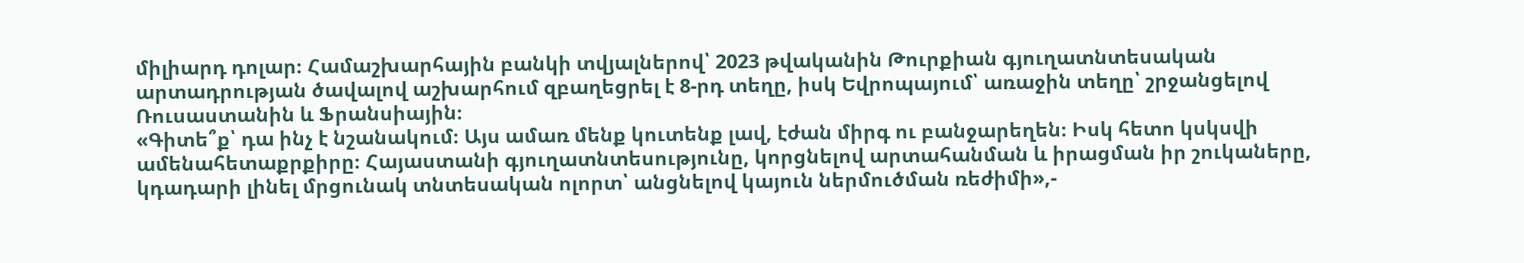միլիարդ դոլար։ Համաշխարհային բանկի տվյալներով՝ 2023 թվականին Թուրքիան գյուղատնտեսական արտադրության ծավալով աշխարհում զբաղեցրել է 8-րդ տեղը, իսկ Եվրոպայում՝ առաջին տեղը՝ շրջանցելով Ռուսաստանին և Ֆրանսիային։
«Գիտե՞ք՝ դա ինչ է նշանակում։ Այս ամառ մենք կուտենք լավ, էժան միրգ ու բանջարեղեն։ Իսկ հետո կսկսվի ամենահետաքրքիրը։ Հայաստանի գյուղատնտեսությունը, կորցնելով արտահանման և իրացման իր շուկաները, կդադարի լինել մրցունակ տնտեսական ոլորտ՝ անցնելով կայուն ներմուծման ռեժիմի»,-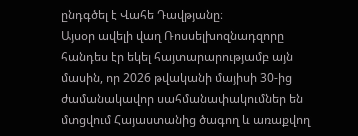ընդգծել է Վահե Դավթյանը։
Այսօր ավելի վաղ Ռոսսելխոզնադզորը հանդես էր եկել հայտարարությամբ այն մասին, որ 2026 թվականի մայիսի 30-ից ժամանակավոր սահմանափակումներ են մտցվում Հայաստանից ծագող և առաքվող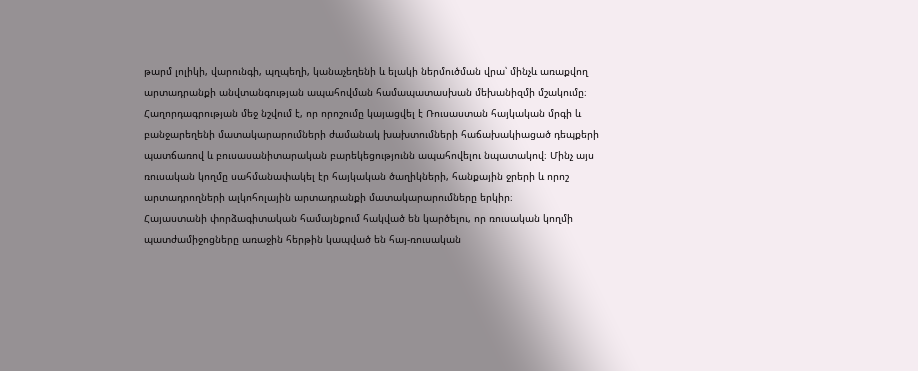թարմ լոլիկի, վարունգի, պղպեղի, կանաչեղենի և ելակի ներմուծման վրա՝ մինչև առաքվող արտադրանքի անվտանգության ապահովման համապատասխան մեխանիզմի մշակումը։ Հաղորդագրության մեջ նշվում է, որ որոշումը կայացվել է Ռուսաստան հայկական մրգի և բանջարեղենի մատակարարումների ժամանակ խախտումների հաճախակիացած դեպքերի պատճառով և բուսասանիտարական բարեկեցությունն ապահովելու նպատակով։ Մինչ այս ռուսական կողմը սահմանափակել էր հայկական ծաղիկների, հանքային ջրերի և որոշ արտադրողների ալկոհոլային արտադրանքի մատակարարումները երկիր։
Հայաստանի փորձագիտական համայնքում հակված են կարծելու, որ ռուսական կողմի պատժամիջոցները առաջին հերթին կապված են հայ-ռուսական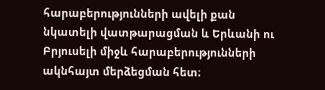հարաբերությունների ավելի քան նկատելի վատթարացման և Երևանի ու Բրյուսելի միջև հարաբերությունների ակնհայտ մերձեցման հետ։